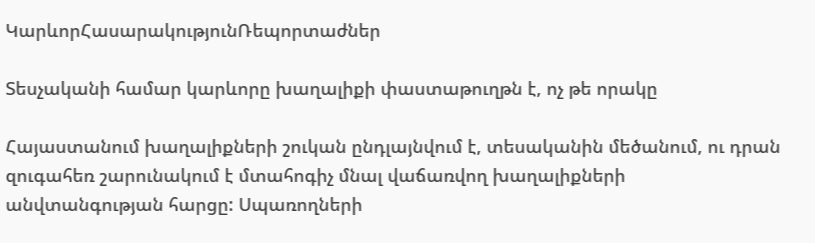ԿարևորՀասարակությունՌեպորտաժներ

Տեսչականի համար կարևորը խաղալիքի փաստաթուղթն է, ոչ թե որակը

Հայաստանում խաղալիքների շուկան ընդլայնվում է, տեսականին մեծանում, ու դրան զուգահեռ շարունակում է մտահոգիչ մնալ վաճառվող խաղալիքների անվտանգության հարցը: Սպառողների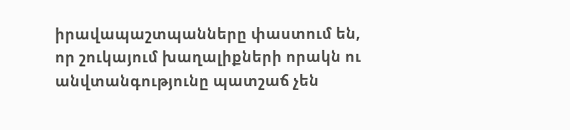իրավապաշտպանները փաստում են, որ շուկայում խաղալիքների որակն ու  անվտանգությունը պատշաճ չեն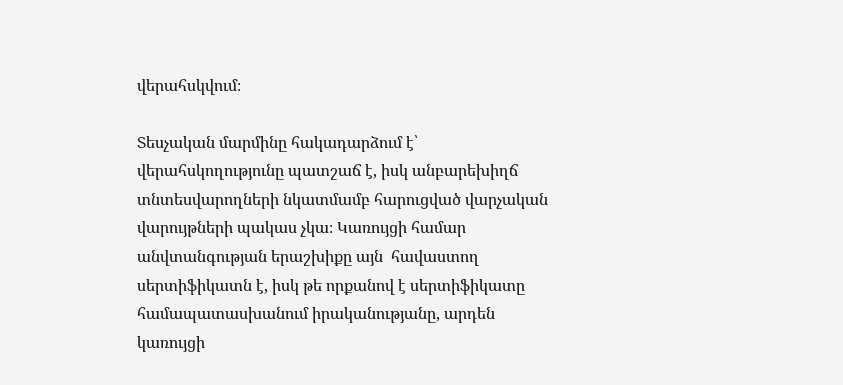վերահսկվում։

Տեսչական մարմինը հակադարձում է՝  վերահսկողությունը պատշաճ է, իսկ անբարեխիղճ տնտեսվարողների նկատմամբ հարուցված վարչական վարույթների պակաս չկա։ Կառույցի համար անվտանգության երաշխիքը այն  հավաստող սերտիֆիկատն է, իսկ թե որքանով է սերտիֆիկատը համապատասխանում իրականությանը, արդեն կառույցի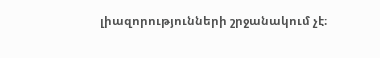լիազորությունների շրջանակում չէ։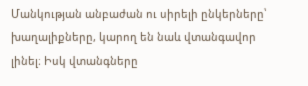Մանկության անբաժան ու սիրելի ընկերները՝ խաղալիքները, կարող են նաև վտանգավոր լինել։ Իսկ վտանգները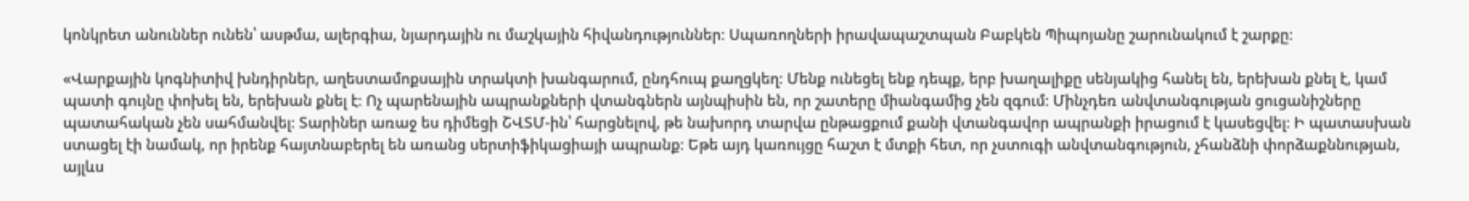կոնկրետ անուններ ունեն՝ ասթմա, ալերգիա, նյարդային ու մաշկային հիվանդություններ։ Սպառողների իրավապաշտպան Բաբկեն Պիպոյանը շարունակում է շարքը։

«Վարքային կոգնիտիվ խնդիրներ, աղեստամոքսային տրակտի խանգարում, ընդհուպ քաղցկեղ։ Մենք ունեցել ենք դեպք, երբ խաղալիքը սենյակից հանել են, երեխան քնել է, կամ պատի գույնը փոխել են, երեխան քնել է։ Ոչ պարենային ապրանքների վտանգներն այնպիսին են, որ շատերը միանգամից չեն զգում։ Մինչդեռ անվտանգության ցուցանիշները պատահական չեն սահմանվել։ Տարիներ առաջ ես դիմեցի ՇՎՏՄ-ին՝ հարցնելով, թե նախորդ տարվա ընթացքում քանի վտանգավոր ապրանքի իրացում է կասեցվել։ Ի պատասխան ստացել էի նամակ, որ իրենք հայտնաբերել են առանց սերտիֆիկացիայի ապրանք։ Եթե այդ կառույցը հաշտ է մտքի հետ, որ չստուգի անվտանգություն, չհանձնի փորձաքննության, այլևս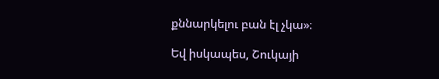քննարկելու բան էլ չկա»։

Եվ իսկապես, Շուկայի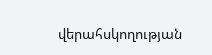վերահսկողության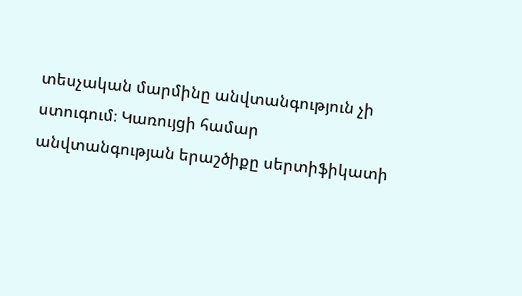տեսչական մարմինը անվտանգություն չի ստուգում։ Կառույցի համար  անվտանգության երաշծիքը սերտիֆիկատի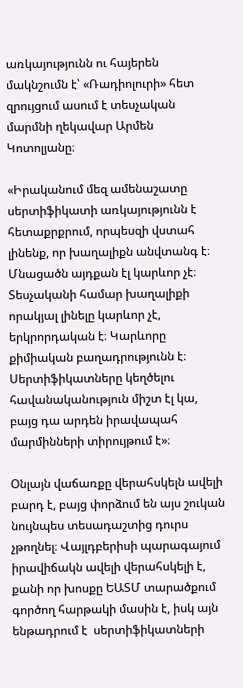առկայությունն ու հայերեն մակնշումն է՝ «Ռադիոլուրի» հետ զրույցում ասում է տեսչական մարմնի ղեկավար Արմեն Կոտոլյանը։

«Իրականում մեզ ամենաշատը սերտիֆիկատի առկայությունն է հետաքրքրում, որպեսզի վստահ լինենք, որ խաղալիքն անվտանգ է։ Մնացածն այդքան էլ կարևոր չէ։ Տեսչականի համար խաղալիքի որակյալ լինելը կարևոր չէ, երկրորդական է։ Կարևորը քիմիական բաղադրությունն է։ Սերտիֆիկատները կեղծելու հավանականություն միշտ էլ կա, բայց դա արդեն իրավապահ մարմինների տիրույթում է»։

Օնլայն վաճառքը վերահսկելն ավելի բարդ է, բայց փորձում են այս շուկան նույնպես տեսադաշտից դուրս չթողնել։ Վայլդբերիսի պարագայում իրավիճակն ավելի վերահսկելի է, քանի որ խոսքը ԵԱՏՄ տարածքում գործող հարթակի մասին է, իսկ այն ենթադրում է  սերտիֆիկատների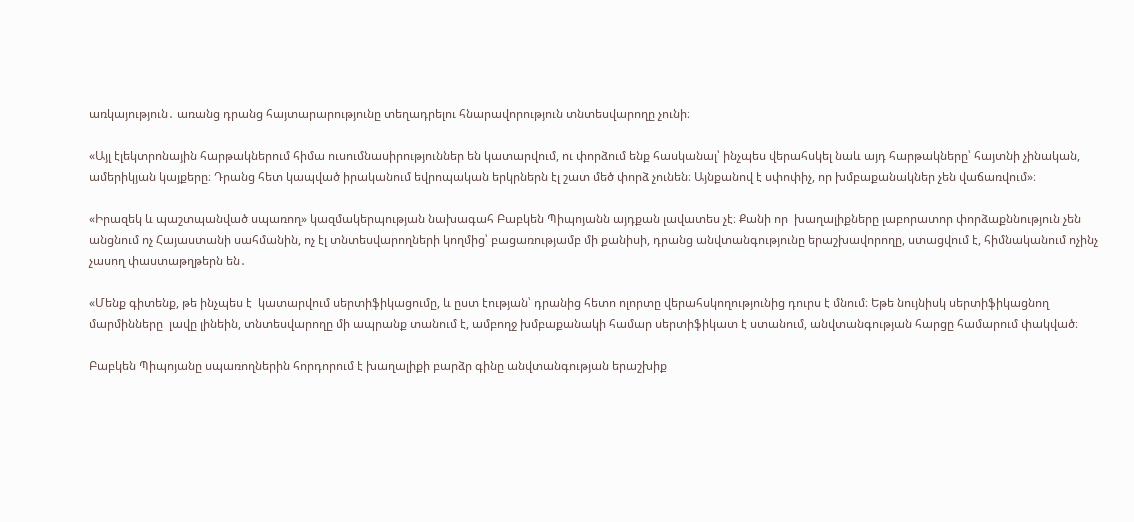առկայություն․ առանց դրանց հայտարարությունը տեղադրելու հնարավորություն տնտեսվարողը չունի։

«Այլ էլեկտրոնային հարթակներում հիմա ուսումնասիրություններ են կատարվում, ու փորձում ենք հասկանալ՝ ինչպես վերահսկել նաև այդ հարթակները՝ հայտնի չինական, ամերիկյան կայքերը։ Դրանց հետ կապված իրականում եվրոպական երկրներն էլ շատ մեծ փորձ չունեն։ Այնքանով է սփոփիչ, որ խմբաքանակներ չեն վաճառվում»։

«Իրազեկ և պաշտպանված սպառող» կազմակերպության նախագահ Բաբկեն Պիպոյանն այդքան լավատես չէ։ Քանի որ  խաղալիքները լաբորատոր փորձաքննություն չեն անցնում ոչ Հայաստանի սահմանին, ոչ էլ տնտեսվարողների կողմից՝ բացառությամբ մի քանիսի, դրանց անվտանգությունը երաշխավորողը, ստացվում է, հիմնականում ոչինչ չասող փաստաթղթերն են․

«Մենք գիտենք, թե ինչպես է  կատարվում սերտիֆիկացումը, և ըստ էության՝ դրանից հետո ոլորտը վերահսկողությունից դուրս է մնում։ Եթե նույնիսկ սերտիֆիկացնող մարմինները  լավը լինեին, տնտեսվարողը մի ապրանք տանում է, ամբողջ խմբաքանակի համար սերտիֆիկատ է ստանում, անվտանգության հարցը համարում փակված։

Բաբկեն Պիպոյանը սպառողներին հորդորում է խաղալիքի բարձր գինը անվտանգության երաշխիք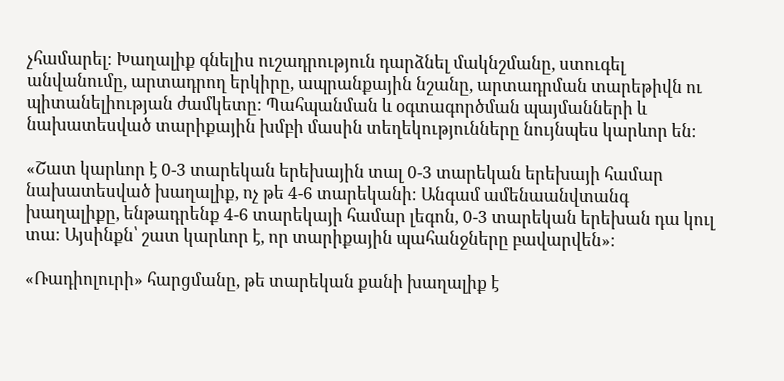չհամարել։ Խաղալիք գնելիս ուշադրություն դարձնել մակնշմանը, ստուգել անվանումը, արտադրող երկիրը, ապրանքային նշանը, արտադրման տարեթիվն ու պիտանելիության ժամկետը: Պահպանման և օգտագործման պայմանների և նախատեսված տարիքային խմբի մասին տեղեկությունները նույնպես կարևոր են։

«Շատ կարևոր է 0-3 տարեկան երեխային տալ 0-3 տարեկան երեխայի համար նախատեսված խաղալիք, ոչ թե 4-6 տարեկանի։ Անգամ ամենաանվտանգ խաղալիքը, ենթադրենք 4-6 տարեկայի համար լեգոն, 0-3 տարեկան երեխան դա կուլ տա։ Այսինքն՝ շատ կարևոր է, որ տարիքային պահանջները բավարվեն»։

«Ռադիոլուրի» հարցմանը, թե տարեկան քանի խաղալիք է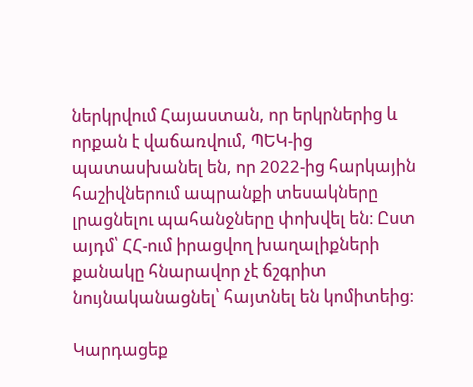ներկրվում Հայաստան, որ երկրներից և որքան է վաճառվում, ՊԵԿ-ից պատասխանել են, որ 2022-ից հարկային հաշիվներում ապրանքի տեսակները  լրացնելու պահանջները փոխվել են։ Ըստ այդմ՝ ՀՀ-ում իրացվող խաղալիքների քանակը հնարավոր չէ ճշգրիտ նույնականացնել՝ հայտնել են կոմիտեից։

Կարդացեք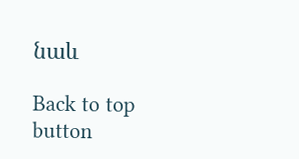նաև

Back to top button